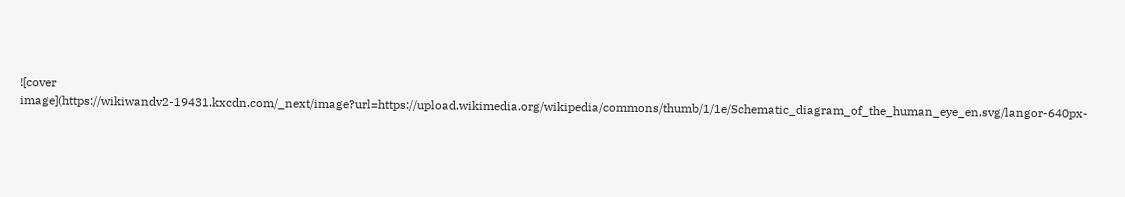![cover image](https://wikiwandv2-19431.kxcdn.com/_next/image?url=https://upload.wikimedia.org/wikipedia/commons/thumb/1/1e/Schematic_diagram_of_the_human_eye_en.svg/langor-640px-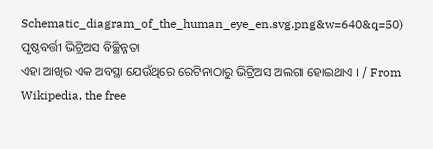Schematic_diagram_of_the_human_eye_en.svg.png&w=640&q=50)
ପୃଷ୍ଠବର୍ତ୍ତୀ ଭିଟ୍ରିଅସ ବିଚ୍ଛିନ୍ନତା
ଏହା ଆଖିର ଏକ ଅବସ୍ଥା ଯେଉଁଥିରେ ରେଟିନାଠାରୁ ଭିଟ୍ରିଅସ ଅଲଗା ହୋଇଥାଏ । / From Wikipedia, the free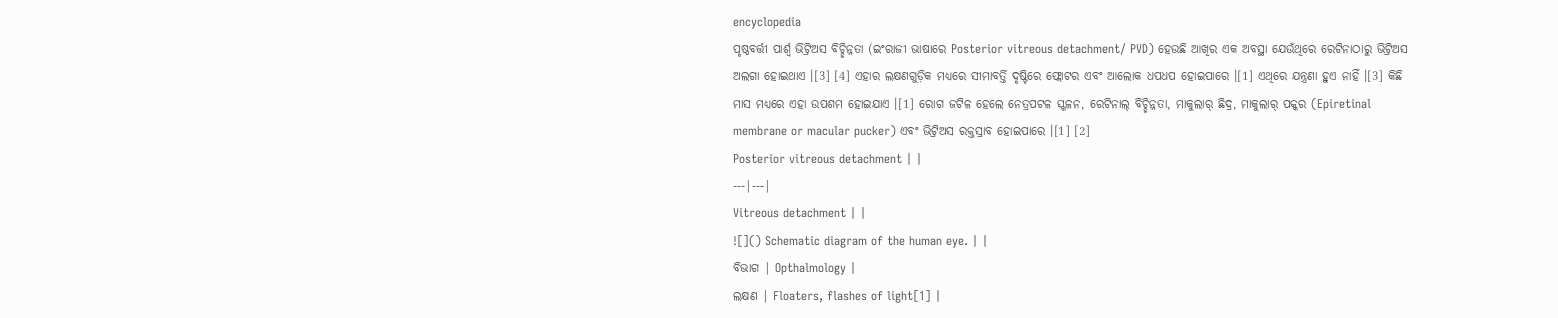encyclopedia
ପୃଷ୍ଠବର୍ତ୍ତୀ ପାର୍ଶ୍ୱ ଭିଟ୍ରିଅସ ବିଚ୍ଛିନ୍ନତା (ଇଂରାଜୀ ଭାଷାରେ Posterior vitreous detachment/ PVD) ହେଉଛି ଆଖିର ଏକ ଅବସ୍ଥା ଯେଉଁଥିରେ ରେଟିନାଠାରୁ ଭିଟ୍ରିଅସ ଅଲଗା ହୋଇଥାଏ ।[3] [4] ଏହାର ଲକ୍ଷଣଗୁଡ଼ିକ ମଧ୍ୟରେ ସୀମାବର୍ତ୍ତି ଦୃଷ୍ଟିରେ ଫ୍ଲୋଟର ଏବଂ ଆଲୋକ ଧପଧପ ହୋଇପାରେ ।[1] ଏଥିରେ ଯନ୍ତ୍ରଣା ହୁଏ ନାହିଁ ।[3] କିଛି ମାସ ମଧ୍ୟରେ ଏହା ଉପଶମ ହୋଇଯାଏ ।[1] ରୋଗ ଜଟିଳ ହେଲେ ନେତ୍ରପଟଳ ସ୍ଖଳନ, ରେଟିନାଲ୍ ବିଚ୍ଛିନ୍ନତା, ମାକୁଲାର୍ ଛିଦ୍ର, ମାକୁଲାର୍ ପକ୍କର (Epiretinal membrane or macular pucker) ଏବଂ ଭିଟ୍ରିଅସ ରକ୍ତସ୍ରାବ ହୋଇପାରେ ।[1] [2]
Posterior vitreous detachment | |
---|---|
Vitreous detachment | |
![]() Schematic diagram of the human eye. | |
ବିଭାଗ | Opthalmology |
ଲକ୍ଷଣ | Floaters, flashes of light[1] |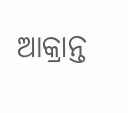ଆକ୍ରାନ୍ତ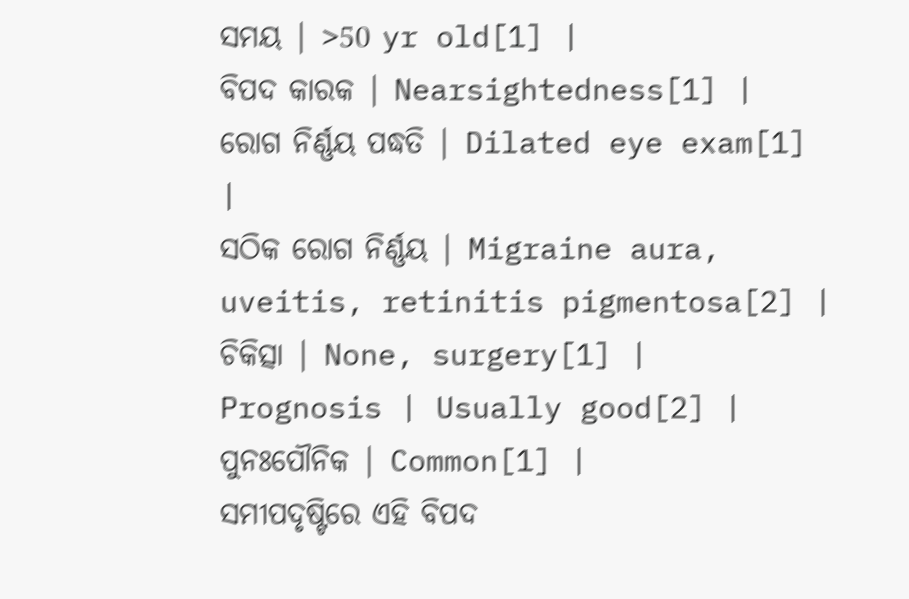ସମୟ | >50 yr old[1] |
ବିପଦ କାରକ | Nearsightedness[1] |
ରୋଗ ନିର୍ଣ୍ଣୟ ପଦ୍ଧତି | Dilated eye exam[1] |
ସଠିକ ରୋଗ ନିର୍ଣ୍ଣୟ | Migraine aura, uveitis, retinitis pigmentosa[2] |
ଚିକିତ୍ସା | None, surgery[1] |
Prognosis | Usually good[2] |
ପୁନଃପୌନିକ | Common[1] |
ସମୀପଦୃଷ୍ଟିରେ ଏହି ବିପଦ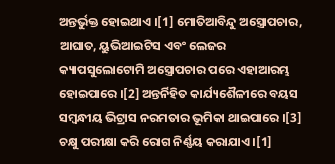ଅନ୍ତର୍ଭୁକ୍ତ ହୋଇଥାଏ ।[1] ମୋତିଆବିନ୍ଦୁ ଅସ୍ତ୍ରୋପଚାର, ଆଘାତ, ୟୁଭିଆଇଟିସ ଏବଂ ଲେଜର କ୍ୟାପସୁଲୋଟୋମି ଅସ୍ତ୍ରୋପଚାର ପରେ ଏହାଆରମ୍ଭ ହୋଇପାରେ ।[2] ଅନ୍ତର୍ନିହିତ କାର୍ଯ୍ୟଶୈଳୀରେ ବୟସ ସମ୍ବନ୍ଧୀୟ ଭିଟ୍ରାସ ନରମତାର ଭୂମିକା ଥାଇପାରେ ।[3] ଚକ୍ଷୁ ପରୀକ୍ଷା କରି ରୋଗ ନିର୍ଣ୍ଣୟ କରାଯାଏ ।[1]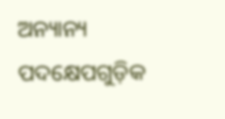ଅନ୍ୟାନ୍ୟ ପଦକ୍ଷେପଗୁଡ଼ିକ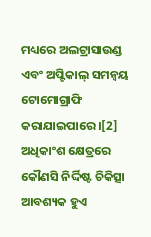ମଧ୍ୟରେ ଅଲଟ୍ରାସାଉଣ୍ଡ ଏବଂ ଅପ୍ଟିକାଲ୍ ସମନ୍ୱୟ ଟୋମୋଗ୍ରାଫି କରାଯାଇପାରେ ।[2]
ଅଧିକାଂଶ କ୍ଷେତ୍ରରେ କୌଣସି ନିର୍ଦ୍ଦିଷ୍ଟ ଚିକିତ୍ସା ଆବଶ୍ୟକ ହୁଏ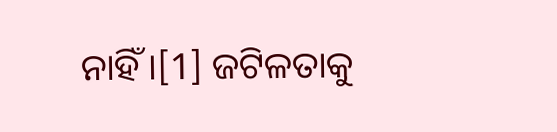ନାହିଁ ।[1] ଜଟିଳତାକୁ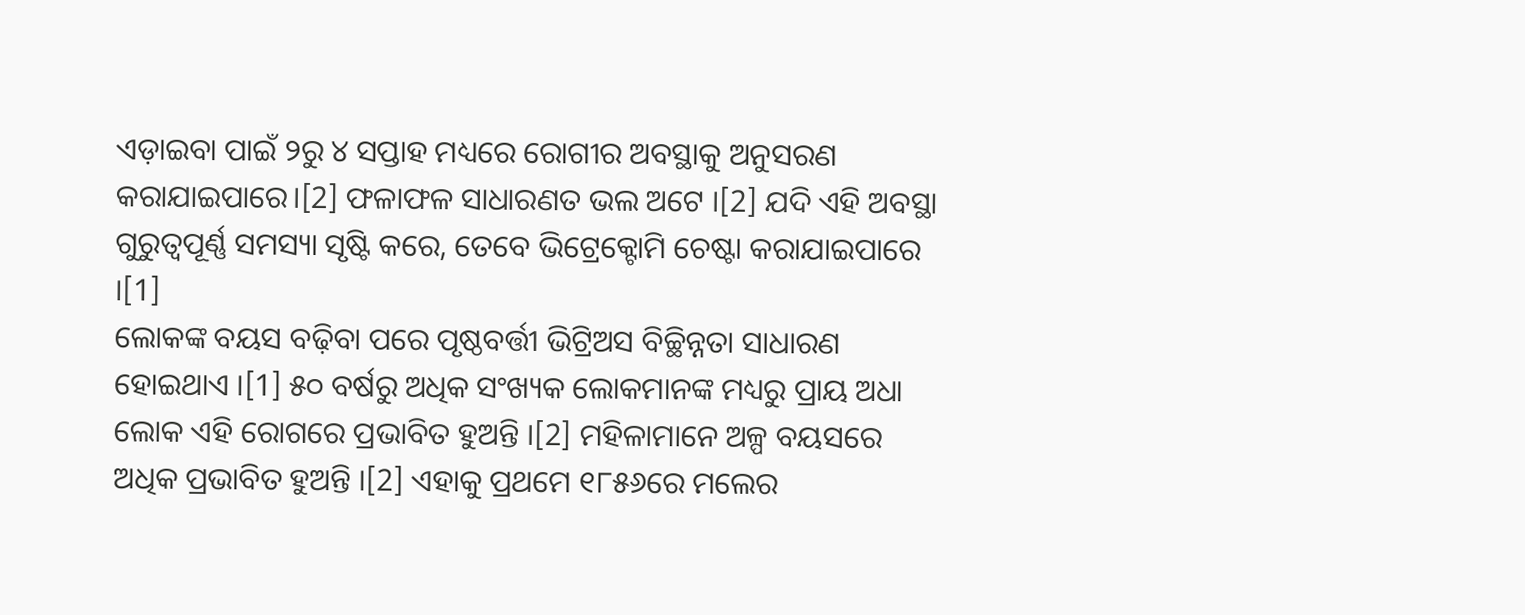ଏଡ଼ାଇବା ପାଇଁ ୨ରୁ ୪ ସପ୍ତାହ ମଧ୍ୟରେ ରୋଗୀର ଅବସ୍ଥାକୁ ଅନୁସରଣ କରାଯାଇପାରେ।[2] ଫଳାଫଳ ସାଧାରଣତ ଭଲ ଅଟେ ।[2] ଯଦି ଏହି ଅବସ୍ଥା ଗୁରୁତ୍ୱପୂର୍ଣ୍ଣ ସମସ୍ୟା ସୃଷ୍ଟି କରେ, ତେବେ ଭିଟ୍ରେକ୍ଟୋମି ଚେଷ୍ଟା କରାଯାଇପାରେ ।[1]
ଲୋକଙ୍କ ବୟସ ବଢ଼ିବା ପରେ ପୃଷ୍ଠବର୍ତ୍ତୀ ଭିଟ୍ରିଅସ ବିଚ୍ଛିନ୍ନତା ସାଧାରଣ ହୋଇଥାଏ ।[1] ୫୦ ବର୍ଷରୁ ଅଧିକ ସଂଖ୍ୟକ ଲୋକମାନଙ୍କ ମଧ୍ୟରୁ ପ୍ରାୟ ଅଧା ଲୋକ ଏହି ରୋଗରେ ପ୍ରଭାବିତ ହୁଅନ୍ତି ।[2] ମହିଳାମାନେ ଅଳ୍ପ ବୟସରେ ଅଧିକ ପ୍ରଭାବିତ ହୁଅନ୍ତି ।[2] ଏହାକୁ ପ୍ରଥମେ ୧୮୫୬ରେ ମଲେର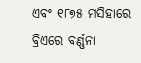ଏବଂ ୧୮୭୫ ମସିହାରେ ବ୍ରିଏରେ ବର୍ଣ୍ଣନା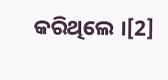କରିଥିଲେ ।[2]